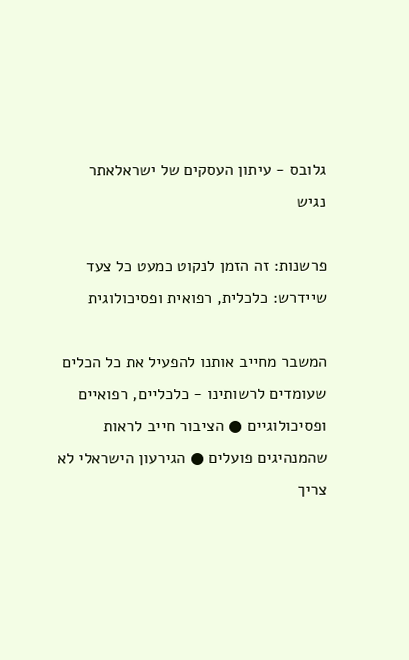גלובס - עיתון העסקים של ישראלאתר נגיש

פרשנות: זה הזמן לנקוט כמעט כל צעד שיידרש: כלכלית, רפואית ופסיכולוגית

המשבר מחייב אותנו להפעיל את כל הכלים שעומדים לרשותינו - כלכליים, רפואיים ופסיכולוגיים ● הציבור חייב לראות שהמנהיגים פועלים ● הגירעון הישראלי לא צריך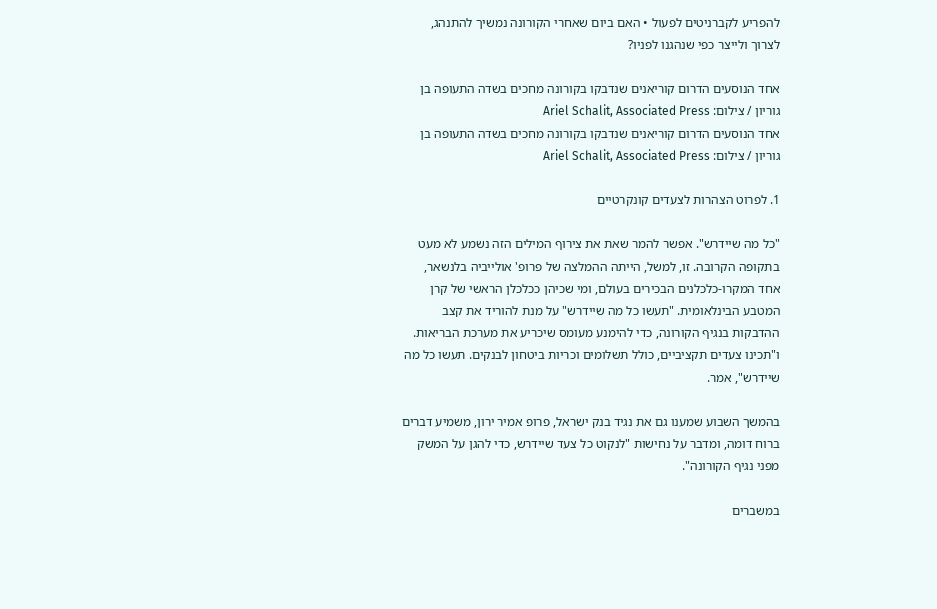להפריע לקברניטים לפעול • האם ביום שאחרי הקורונה נמשיך להתנהג, לצרוך ולייצר כפי שנהגנו לפניו?

אחד הנוסעים הדרום קוריאנים שנדבקו בקורונה מחכים בשדה התעופה בן גוריון / צילום: Ariel Schalit, Associated Press
אחד הנוסעים הדרום קוריאנים שנדבקו בקורונה מחכים בשדה התעופה בן גוריון / צילום: Ariel Schalit, Associated Press

1. לפרוט הצהרות לצעדים קונקרטיים

"כל מה שיידרש". אפשר להמר שאת את צירוף המילים הזה נשמע לא מעט בתקופה הקרובה. זו, למשל, הייתה ההמלצה של פרופ' אולייביה בלנשאר, אחד המקרו-כלכלנים הבכירים בעולם, ומי שכיהן ככלכלן הראשי של קרן המטבע הבינלאומית. "תעשו כל מה שיידרש" על מנת להוריד את קצב ההדבקות בנגיף הקורונה, כדי להימנע מעומס שיכריע את מערכת הבריאות. ו"תכינו צעדים תקציביים, כולל תשלומים וכריות ביטחון לבנקים. תעשו כל מה שיידרש", אמר.

בהמשך השבוע שמענו גם את נגיד בנק ישראל, פרופ אמיר ירון, משמיע דברים ברוח דומה, ומדבר על נחישות "לנקוט כל צעד שיידרש, כדי להגן על המשק מפני נגיף הקורונה".

במשברים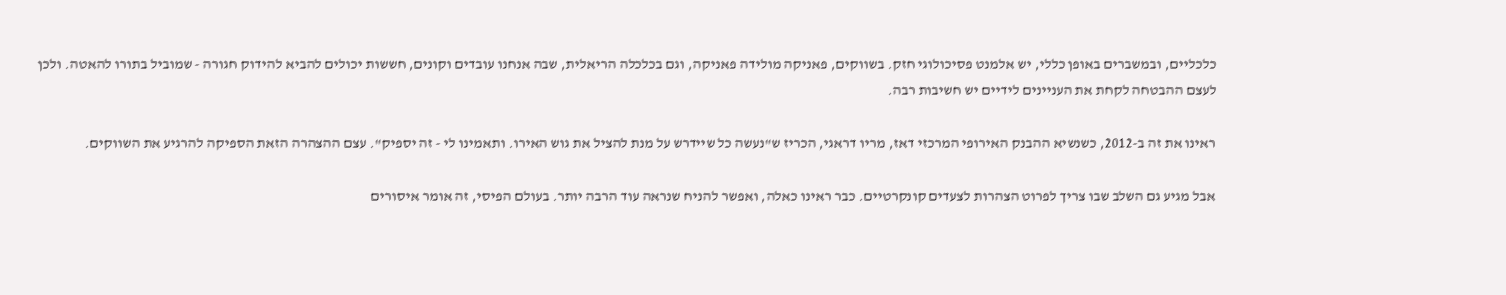כלכליים, ובמשברים באופן כללי, יש אלמנט פסיכולוגי חזק. בשווקים, פאניקה מולידה פאניקה, וגם בכלכלה הריאלית, שבה אנחנו עובדים וקונים, חששות יכולים להביא להידוק חגורה - שמוביל בתורו להאטה. ולכן לעצם ההבטחה לקחת את העניינים לידיים יש חשיבות רבה.

ראינו את זה ב-2012, כשנשיא ההבנק האירופי המרכזי דאז, מריו דראגי, הכריז ש"נעשה כל שיידרש על מנת להציל את גוש האירו. ותאמינו לי - זה יספיק". עצם ההצהרה הזאת הספיקה להרגיע את השווקים.

אבל מגיע גם השלב שבו צריך לפרוט הצהרות לצעדים קונקרטיים. כבר ראינו כאלה, ואפשר להניח שנראה עוד הרבה יותר. בעולם הפיסי, זה אומר איסורים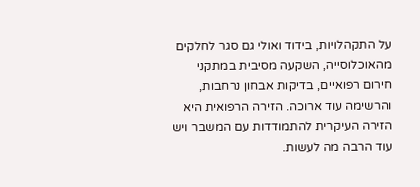על התקהלויות, בידוד ואולי גם סגר לחלקים מהאוכלוסייה, השקעה מסיבית במתקני חירום רפואיים, בדיקות אבחון נרחבות, והרשימה עוד ארוכה. הזירה הרפואית היא הזירה העיקרית להתמודדות עם המשבר ויש עוד הרבה מה לעשות.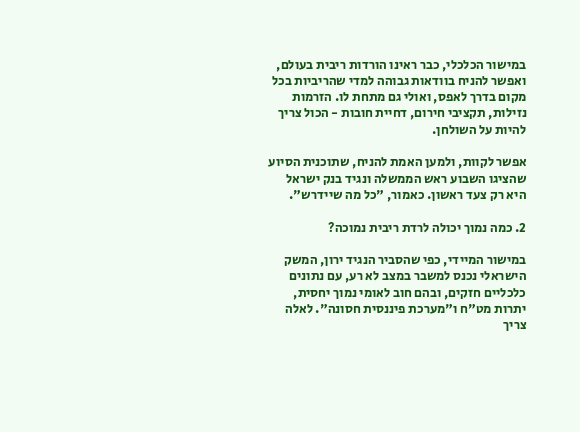במישור הכלכלי, כבר ראינו הורדות ריבית בעולם, ואפשר להניח בוודאות גבוהה למדי שהריביות בכל מקום בדרך לאפס, ואולי גם מתחת לו. הזרמות נזילות, תקציבי חירום, דחיית חובות - הכול צריך להיות על השולחן.

אפשר לקוות, ולמען האמת להניח, שתוכנית הסיוע שהציגו השבוע ראש הממשלה ונגיד בנק ישראל היא רק צעד ראשון. כאמור, "כל מה שיידרש".

2. כמה נמוך יכולה לרדת ריבית נמוכה?

במישור המיידי, כפי שהסביר הנגיד ירון, המשק הישראלי נכנס למשבר במצב לא רע, עם נתונים כלכליים חזקים, ובהם חוב לאומי נמוך יחסית, יתרות מט"ח ו"מערכת פיננסית חסונה". לאלה צריך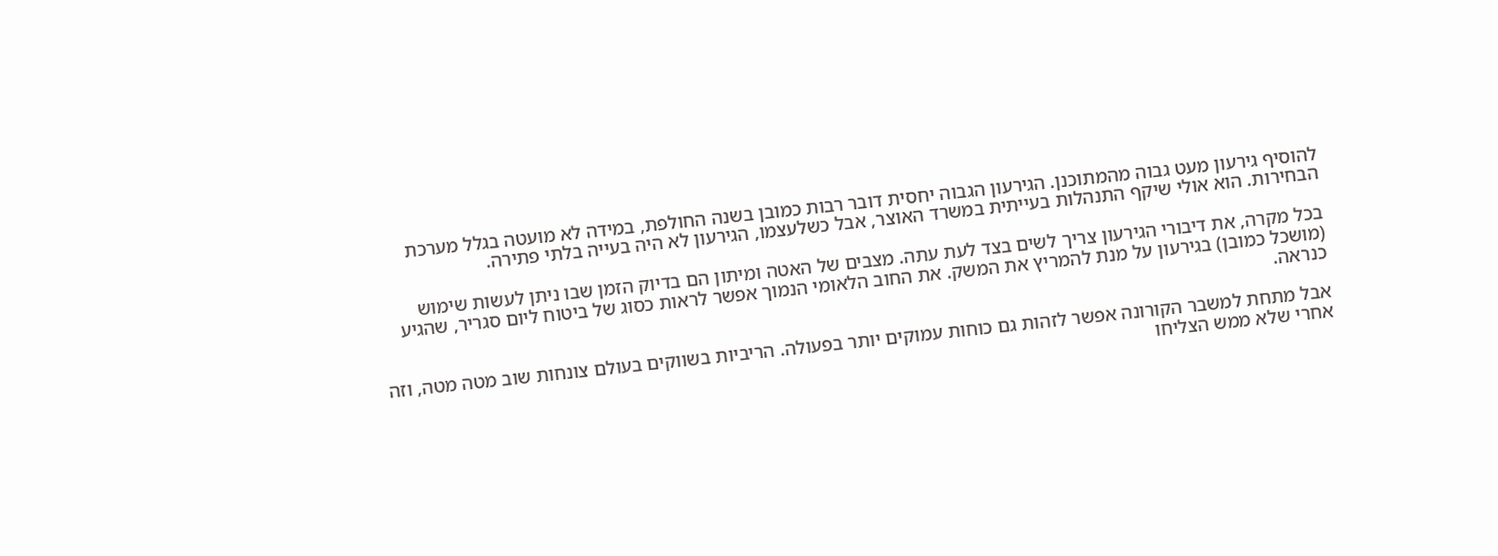להוסיף גירעון מעט גבוה מהמתוכנן. הגירעון הגבוה יחסית דובר רבות כמובן בשנה החולפת, במידה לא מועטה בגלל מערכת הבחירות. הוא אולי שיקף התנהלות בעייתית במשרד האוצר, אבל כשלעצמו, הגירעון לא היה בעייה בלתי פתירה.

בכל מקרה, את דיבורי הגירעון צריך לשים בצד לעת עתה. מצבים של האטה ומיתון הם בדיוק הזמן שבו ניתן לעשות שימוש (מושכל כמובן) בגירעון על מנת להמריץ את המשק. את החוב הלאומי הנמוך אפשר לראות כסוג של ביטוח ליום סגריר, שהגיע כנראה.

אבל מתחת למשבר הקורונה אפשר לזהות גם כוחות עמוקים יותר בפעולה. הריביות בשווקים בעולם צונחות שוב מטה מטה, וזה אחרי שלא ממש הצליחו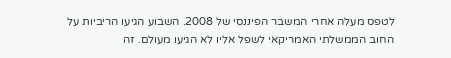לטפס מעלה אחרי המשבר הפיננסי של 2008. השבוע הגיעו הריביות על החוב הממשלתי האמריקאי לשפל אליו לא הגיעו מעולם. זה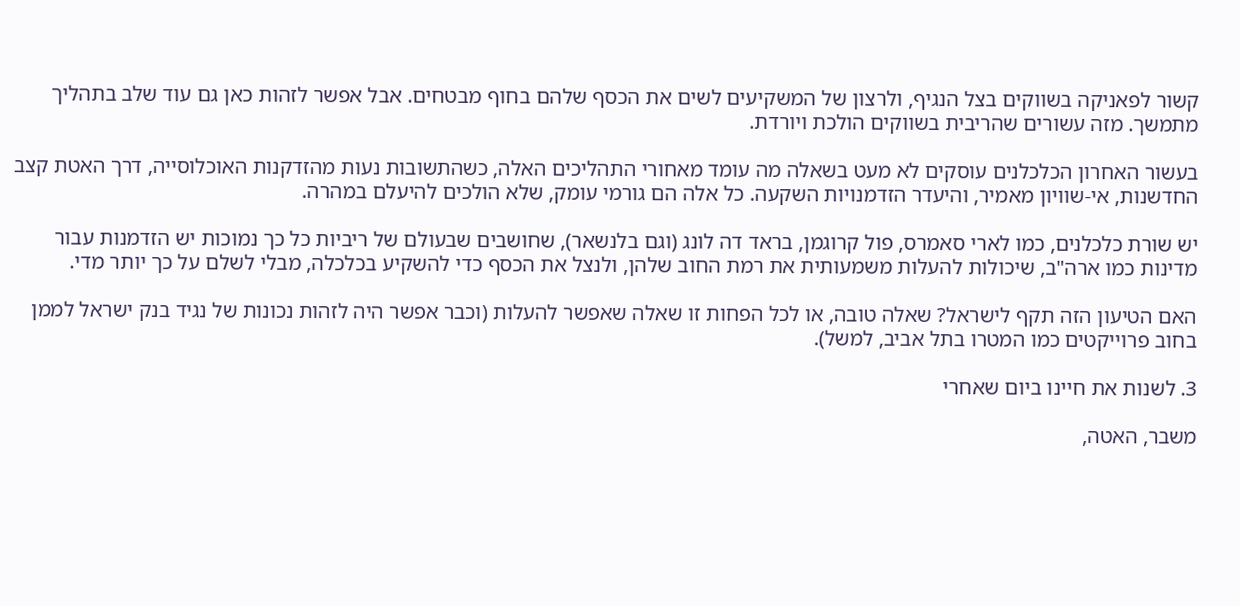קשור לפאניקה בשווקים בצל הנגיף, ולרצון של המשקיעים לשים את הכסף שלהם בחוף מבטחים. אבל אפשר לזהות כאן גם עוד שלב בתהליך מתמשך. מזה עשורים שהריבית בשווקים הולכת ויורדת.

בעשור האחרון הכלכלנים עוסקים לא מעט בשאלה מה עומד מאחורי התהליכים האלה, כשהתשובות נעות מהזדקנות האוכלוסייה, דרך האטת קצב החדשנות, אי-שוויון מאמיר, והיעדר הזדמנויות השקעה. כל אלה הם גורמי עומק, שלא הולכים להיעלם במהרה.

יש שורת כלכלנים, כמו לארי סאמרס, פול קרוגמן, בראד דה לונג (וגם בלנשאר), שחושבים שבעולם של ריביות כל כך נמוכות יש הזדמנות עבור מדינות כמו ארה"ב, שיכולות להעלות משמעותית את רמת החוב שלהן, ולנצל את הכסף כדי להשקיע בכלכלה, מבלי לשלם על כך יותר מדי.

האם הטיעון הזה תקף לישראל? שאלה טובה, או לכל הפחות זו שאלה שאפשר להעלות (וכבר אפשר היה לזהות נכונות של נגיד בנק ישראל לממן בחוב פרוייקטים כמו המטרו בתל אביב, למשל).

3. לשנות את חיינו ביום שאחרי

משבר, האטה,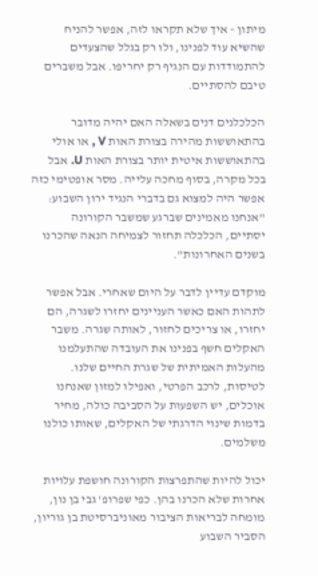מיתון - איך שלא תקראו לזה, אפשר להניח שהשיא עוד לפנינו, ולו רק בגלל שהצעדים להתמודדות עם הנגיף רק יחריפו. אבל משברים טיבם להסתיים.

הכלכלנים דנים בשאלה האם יהיה מדובר בהתאוששות מהירה בצורת האות V , או אולי בהתאוששות איטית יותר בצורת האות U. אבל בכל מקרה, בסוף מחכה עלייה. מסר אופטימי כזה אפשר היה למצוא גם בדברי הנגיד ירון השבוע: "אנחנו מאמינים שברגע שמשבר הקורונה יסתיים, הכלכלה תחזור לצמיחה הנאה שהכרנו בשנים האחרונות".

מוקדם עדיין לדבר על היום שאחרי. אבל אפשר לתהות האם כאשר העניינים יחזרו לשגרה, הם יחזרו, או צריכים לחזור, לאותה שגרה. משבר האקלים חשף בפנינו את העובדה שהתעלמנו מהעלות האמיתית של שגרת החיים שלנו. לטיסות, לרכב הפרטי, ואפילו למזון שאנחנו אוכלים, יש השפעות על הסביבה כולה, מחיר בדמות שינוי הדרגתי של האקלים, שאותו כולנו משלמים.

יכול להיות שהתפרצות הקורונה חושפת עלויות אחרות שלא הכרנו בהן. כפי שפרופ' גבי בן נון, מומחה לבריאות הציבור מאוניברסיטת בן גוריון, הסביר השבוע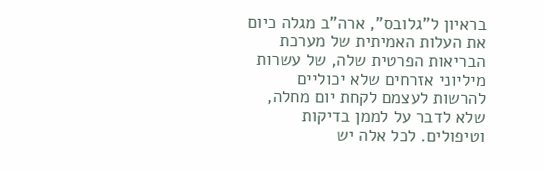בראיון ל"גלובס", ארה"ב מגלה כיום את העלות האמיתית של מערכת הבריאות הפרטית שלה, של עשרות מיליוני אזרחים שלא יכוליים להרשות לעצמם לקחת יום מחלה, שלא לדבר על לממן בדיקות וטיפולים. לכל אלה יש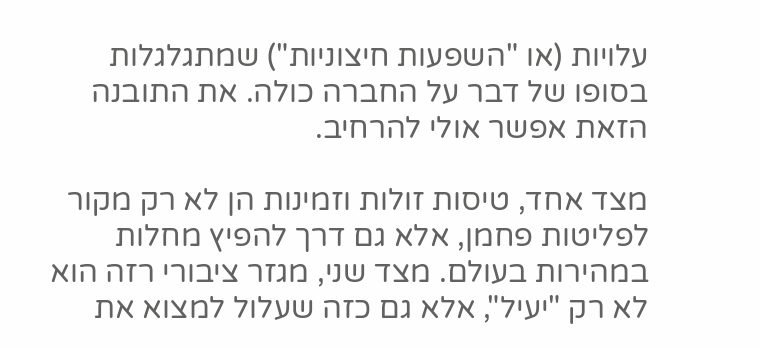עלויות (או "השפעות חיצוניות") שמתגלגלות בסופו של דבר על החברה כולה. את התובנה הזאת אפשר אולי להרחיב.

מצד אחד, טיסות זולות וזמינות הן לא רק מקור לפליטות פחמן, אלא גם דרך להפיץ מחלות במהירות בעולם. מצד שני, מגזר ציבורי רזה הוא לא רק "יעיל", אלא גם כזה שעלול למצוא את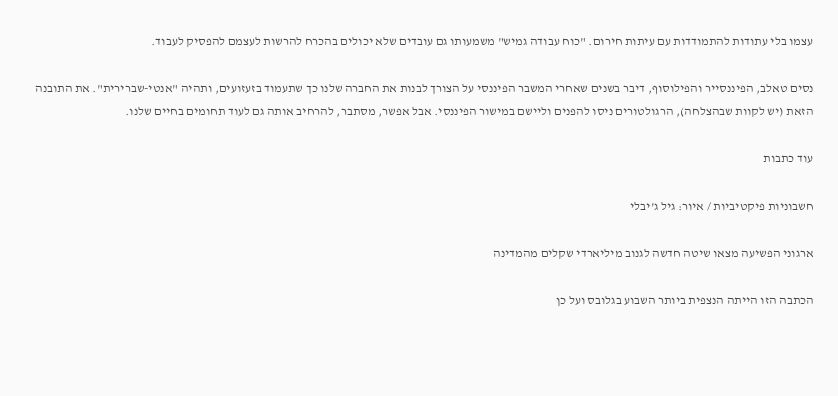עצמו בלי עתודות להתמודדות עם עיתות חירום. "כוח עבודה גמיש" משמעותו גם עובדים שלא יכולים בהכרח להרשות לעצמם להפסיק לעבוד.

נסים טאלב, הפיננסייר והפילוסוף, דיבר בשנים שאחרי המשבר הפיננסי על הצורך לבנות את החברה שלנו כך שתעמוד בזעזועים, ותהיה "אנטי-שברירית". את התובנה הזאת (יש לקוות שבהצלחה), הרגולטורים ניסו להפנים וליישם במישור הפיננסי. אבל אפשר, מסתבר, להרחיב אותה גם לעוד תחומים בחיים שלנו.

עוד כתבות

חשבוניות פיקטיביות / איור: גיל ג'יבלי

ארגוני הפשיעה מצאו שיטה חדשה לגנוב מיליארדי שקלים מהמדינה

הכתבה הזו הייתה הנצפית ביותר השבוע בגלובס ועל כן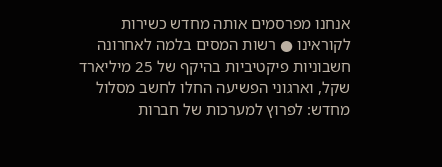אנחנו מפרסמים אותה מחדש כשירות לקוראינו ● רשות המסים בלמה לאחרונה חשבוניות פיקטיביות בהיקף של 25 מיליארד שקל, וארגוני הפשיעה החלו לחשב מסלול מחדש: לפרוץ למערכות של חברות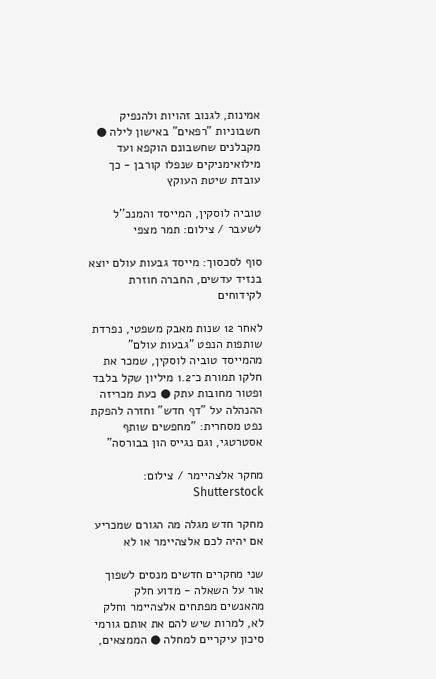אמינות, לגנוב זהויות ולהנפיק חשבוניות "רפאים" באישון לילה ● מקבלנים שחשבונם הוקפא ועד מילואימניקים שנפלו קורבן - כך עובדת שיטת העוקץ

טוביה לוסקין, המייסד והמנכ''ל לשעבר / צילום: תמר מצפי

סוף לסכסוך: מייסד גבעות עולם יוצא בנזיד עדשים, החברה חוזרת לקידוחים

לאחר 12 שנות מאבק משפטי, נפרדת שותפות הנפט "גבעות עולם" מהמייסד טוביה לוסקין, שמכר את חלקו תמורת כ־1.2 מיליון שקל בלבד ופטור מחובות עתק ● כעת מכריזה ההנהלה על "דף חדש" וחזרה להפקת נפט מסחרית: "מחפשים שותף אסטרטגי, וגם נגייס הון בבורסה"

מחקר אלצהיימר / צילום: Shutterstock

מחקר חדש מגלה מה הגורם שמכריע אם יהיה לכם אלצהיימר או לא

שני מחקרים חדשים מנסים לשפוך אור על השאלה - מדוע חלק מהאנשים מפתחים אלצהיימר וחלק לא, למרות שיש להם את אותם גורמי סיכון עיקריים למחלה ● הממצאים,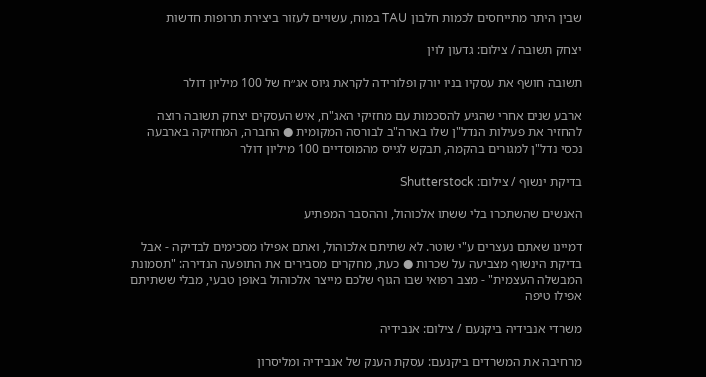שבין היתר מתייחסים לכמות חלבון TAU במוח, עשויים לעזור ביצירת תרופות חדשות

יצחק תשובה / צילום: גדעון לוין

תשובה חושף את עסקיו בניו יורק ופלורידה לקראת גיוס אג״ח של 100 מיליון דולר

ארבע שנים אחרי שהגיע להסכמות עם מחזיקי האג"ח, איש העסקים יצחק תשובה רוצה להחזיר את פעילות הנדל"ן שלו בארה"ב לבורסה המקומית ● החברה, המחזיקה בארבעה נכסי נדל"ן למגורים בהקמה, תבקש לגייס מהמוסדיים 100 מיליון דולר

בדיקת ינשוף / צילום: Shutterstock

האנשים שהשתכרו בלי ששתו אלכוהול, וההסבר המפתיע

דמיינו שאתם נעצרים ע"י שוטר. לא שתיתם אלכוהול, ואתם אפילו מסכימים לבדיקה - אבל בדיקת הינשוף מצביעה על שכרות ● כעת, מחקרים מסבירים את התופעה הנדירה: "תסמונת המבשלה העצמית" - מצב רפואי שבו הגוף שלכם מייצר אלכוהול באופן טבעי, מבלי ששתיתם אפילו טיפה

משרדי אנבידיה ביקנעם / צילום: אנבידיה

מרחיבה את המשרדים ביקנעם: עסקת הענק של אנבידיה ומליסרון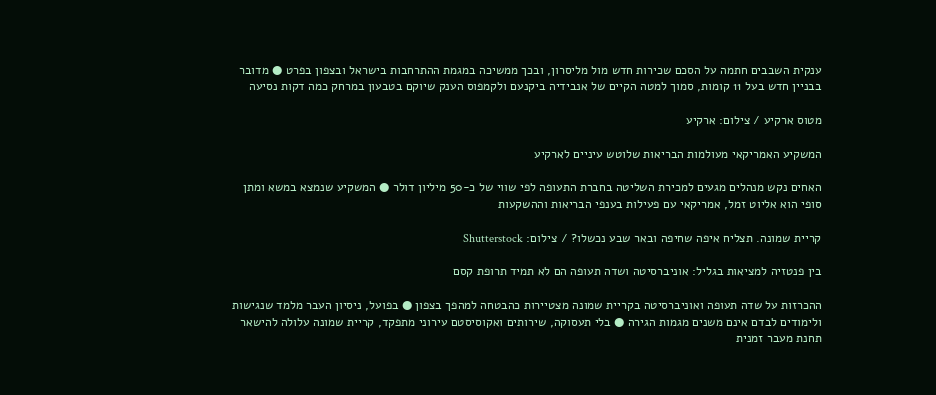ענקית השבבים חתמה על הסכם שכירות חדש מול מליסרון, ובכך ממשיכה במגמת ההתרחבות בישראל ובצפון בפרט ● מדובר בבניין חדש בעל 11 קומות, סמוך למטה הקיים של אנבידיה ביקנעם ולקמפוס הענק שיוקם בטבעון במרחק כמה דקות נסיעה

מטוס ארקיע / צילום: ארקיע

המשקיע האמריקאי מעולמות הבריאות שלוטש עיניים לארקיע

האחים נקש מנהלים מגעים למכירת השליטה בחברת התעופה לפי שווי של כ-50 מיליון דולר ● המשקיע שנמצא במשא ומתן סופי הוא אליוט זמל, אמריקאי עם פעילות בענפי הבריאות וההשקעות

קריית שמונה. תצליח איפה שחיפה ובאר שבע נכשלו? / צילום: Shutterstock

בין פנטזיה למציאות בגליל: אוניברסיטה ושדה תעופה הם לא תמיד תרופת קסם

ההכרזות על שדה תעופה ואוניברסיטה בקריית שמונה מצטיירות כהבטחה למהפך בצפון ● בפועל, ניסיון העבר מלמד שנגישות ולימודים לבדם אינם משנים מגמות הגירה ● בלי תעסוקה, שירותים ואקוסיסטם עירוני מתפקד, קריית שמונה עלולה להישאר תחנת מעבר זמנית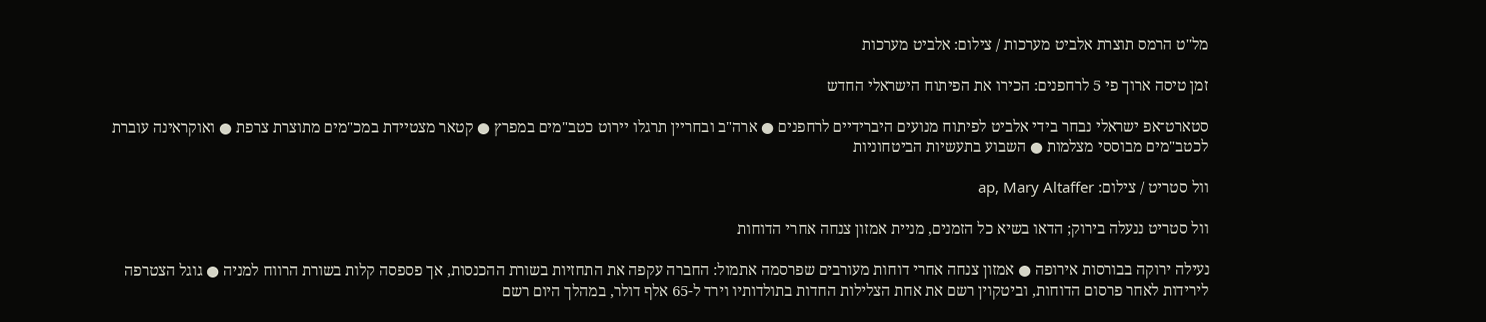מל''ט הרמס תוצרת אלביט מערכות / צילום: אלביט מערכות

זמן טיסה ארוך פי 5 לרחפנים: הכירו את הפיתוח הישראלי החדש

סטארט־אפ ישראלי נבחר בידי אלביט לפיתוח מנועים היברידיים לרחפנים ● ארה"ב ובחריין תרגלו יירוט כטב"מים במפרץ ● קטאר מצטיידת במכ"מים מתוצרת צרפת ● ואוקראינה עוברת לכטב"מים מבוססי מצלמות ● השבוע בתעשיות הביטחוניות

וול סטריט / צילום: ap, Mary Altaffer

וול סטריט ננעלה בירוק; הדאו בשיא כל הזמנים, מניית אמזון צנחה אחרי הדוחות

נעילה ירוקה בבורסות אירופה ● אמזון צנחה אחרי דוחות מעורבים שפרסמה אתמול: החברה עקפה את התחזיות בשורת ההכנסות, אך פספסה קלות בשורת הרווח למניה ● גוגל הצטרפה לירידות לאחר פרסום הדוחות, וביטקוין רשם את אחת הצלילות החדות בתולדותיו וירד ל-65 אלף דולר, במהלך היום רשם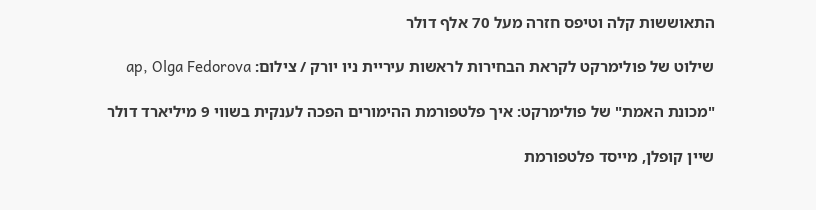התאוששות קלה וטיפס חזרה מעל 70 אלף דולר

שילוט של פולימרקט לקראת הבחירות לראשות עיריית ניו יורק / צילום: ap, Olga Fedorova

"מכונת האמת" של פולימרקט: איך פלטפורמת ההימורים הפכה לענקית בשווי 9 מיליארד דולר

שיין קופלן, מייסד פלטפורמת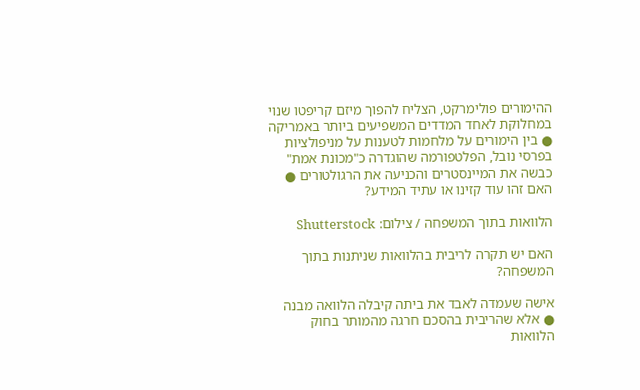ההימורים פולימרקט, הצליח להפוך מיזם קריפטו שנוי במחלוקת לאחד המדדים המשפיעים ביותר באמריקה ● בין הימורים על מלחמות לטענות על מניפולציות בפרסי נובל, הפלטפורמה שהוגדרה כ"מכונת אמת" כבשה את המיינסטרים והכניעה את הרגולטורים ● האם זהו עוד קזינו או עתיד המידע?

הלוואות בתוך המשפחה / צילום: Shutterstock

האם יש תקרה לריבית בהלוואות שניתנות בתוך המשפחה?

אישה שעמדה לאבד את ביתה קיבלה הלוואה מבנה ● אלא שהריבית בהסכם חרגה מהמותר בחוק הלוואות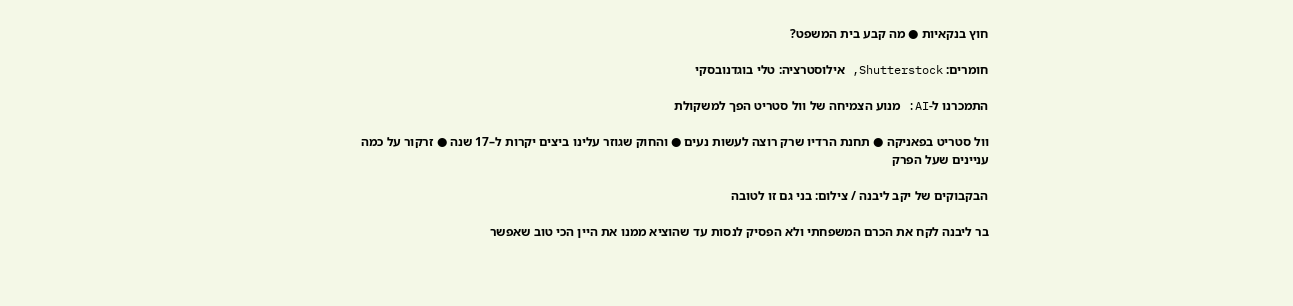חוץ בנקאיות ● מה קבע בית המשפט?

חומרים: Shutterstock, אילוסטרציה: טלי בוגדנובסקי

התמכרנו ל-AI: מנוע הצמיחה של וול סטריט הפך למשקולת

וול סטריט בפאניקה ● תחנת הרדיו שרק רוצה לעשות נעים ● והחוק שגוזר עלינו ביצים יקרות ל–17 שנה ● זרקור על כמה עניינים שעל הפרק

הבקבוקים של יקב ליבנה / צילום: בני גם זו לטובה

בר ליבנה לקח את הכרם המשפחתי ולא הפסיק לנסות עד שהוציא ממנו את היין הכי טוב שאפשר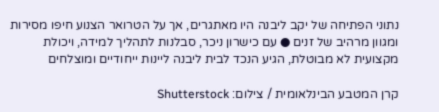נתוני הפתיחה של יקב ליבנה היו מאתגרים, אך על הטרואר הצנוע חיפו מסירות ומגוון מרהיב של זנים ● עם כישרון ניכר, סבלנות לתהליך למידה, ויכולת מקצועית לא מבוטלת, הגיע הנכד לבית ליבנה ליינות ייחודיים ומוצלחים

קרן המטבע הבינלאומית / צילום: Shutterstock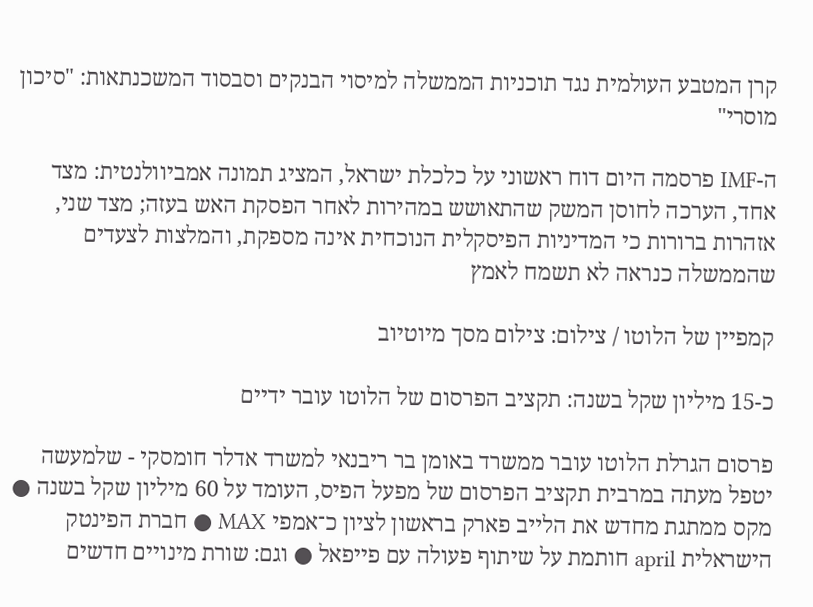קרן המטבע העולמית נגד תוכניות הממשלה למיסוי הבנקים וסבסוד המשכנתאות: "סיכון מוסרי"

ה-IMF פרסמה היום דוח ראשוני על כלכלת ישראל, המציג תמונה אמביוולנטית: מצד אחד, הערכה לחוסן המשק שהתאושש במהירות לאחר הפסקת האש בעזה; מצד שני, אזהרות ברורות כי המדיניות הפיסקלית הנוכחית אינה מספקת, והמלצות לצעדים שהממשלה כנראה לא תשמח לאמץ

קמפיין של הלוטו / צילום: צילום מסך מיוטיוב

כ-15 מיליון שקל בשנה: תקציב הפרסום של הלוטו עובר ידיים

פרסום הגרלת הלוטו עובר ממשרד באומן בר ריבנאי למשרד אדלר חומסקי - שלמעשה יטפל מעתה במרבית תקציב הפרסום של מפעל הפיס, העומד על 60 מיליון שקל בשנה ● מקס ממתגת מחדש את הלייב פארק בראשון לציון כ־אמפי MAX ● חברת הפינטק הישראלית april חותמת על שיתוף פעולה עם פייפאל ● וגם: שורת מינויים חדשים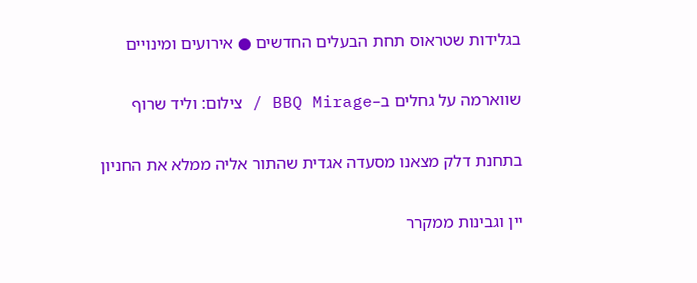בגלידות שטראוס תחת הבעלים החדשים ● אירועים ומינויים

שווארמה על גחלים ב–BBQ Mirage / צילום: וליד שרוף

בתחנת דלק מצאנו מסעדה אגדית שהתור אליה ממלא את החניון

יין וגבינות ממקרר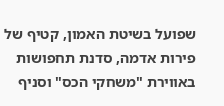שפועל בשיטת האמון, קטיף של פירות אדמה, סדנת תחפושות באווירת "משחקי הכס" וסניף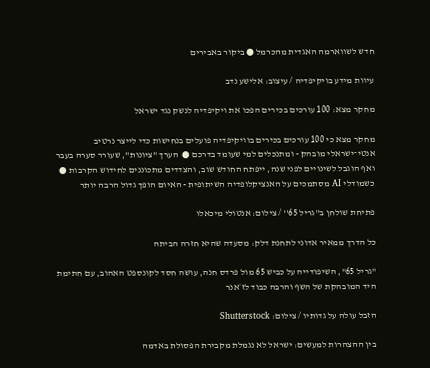חדש לשווארמה האגדית מהכרמל ● ביקור באבירים

עיוות מידע בויקיפדיה / עיצוב: אלישע נדב

מחקר מצא: 100 עורכים בכירים הפכו את ויקיפדיה לנשק נגד ישראל

מחקר מצא כי 100 עורכים בכירים בוויקיפדיה פועלים בנחישות כדי לייצר נרטיב אנטי־ישראלי מובהק - ומתנכלים למי שעומד בדרכם ●  הערך "ציונות", שעורר סערה בעבר ואף הוגבל לשינויים לפני שנה, ייפתח החודש שוב, והצדדים מתכוננים לחידוש הקרבות ● כשמודלי AI מסתמכים על האנציקלופדיה השיתופית - האיום הופך גדול הרבה יותר

פתיחת שולחן ב''גריל 65'' / צילום: אנטולי מיכאלו

כל הדרך ממאיר אדוני לתחנת דלק: מסעדה שהיא חזרה הביתה

"גריל 65", השיפודייה על כביש 65 מול פרדס חנה, עושה חסד לקונספט האהוב, עם חתימת היד המובהקת של השף והרבה כבוד לז׳אנר

הזבל עולה על גדותיו / צילום: Shutterstock

בין ההצהרות למעשים: ישראל לא נגמלת מקבירת הפסולת באדמה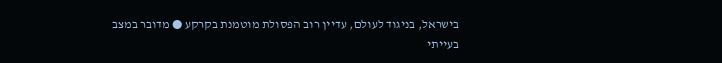בישראל, בניגוד לעולם, עדיין רוב הפסולת מוטמנת בקרקע ● מדובר במצב בעייתי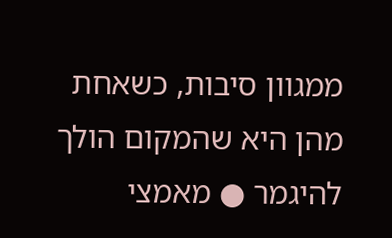ממגוון סיבות, כשאחת מהן היא שהמקום הולך להיגמר ● מאמצי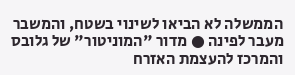הממשלה לא הביאו לשינוי בשטח, והמשבר מעבר לפינה ● מדור "המוניטור" של גלובס והמרכז להעצמת האזרח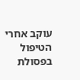עוקב אחרי הטיפול בפסולת